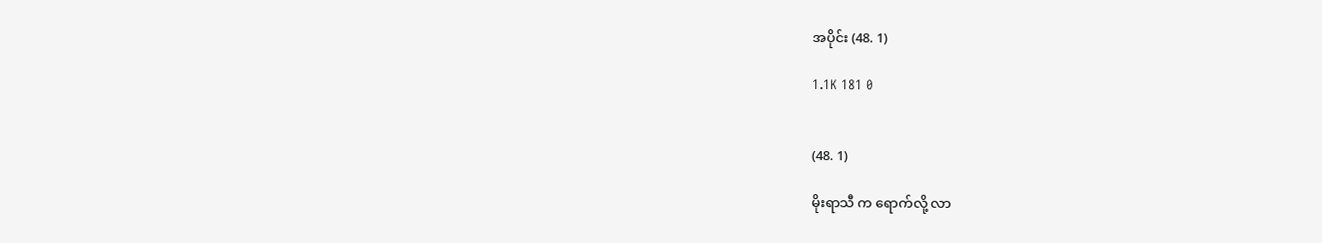အပိုင်း (48. 1)

1.1K 181 0


(48. 1)

မိုးရာသီ က ရောက်လို့ လာ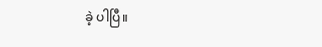ခဲ့ ပါပြီ။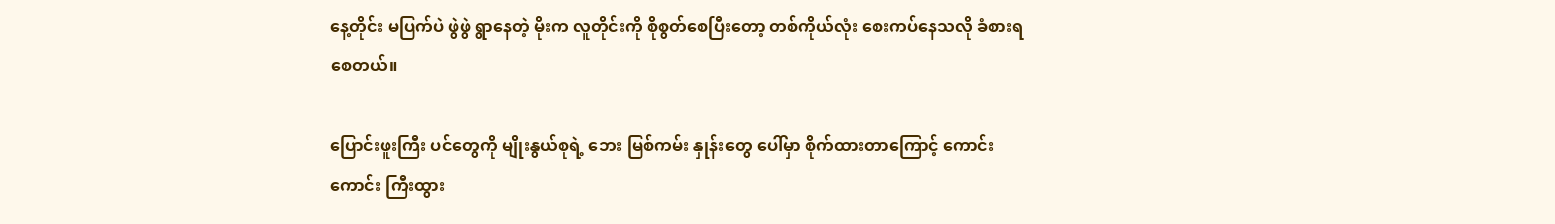နေ့တိုင်း မပြက်ပဲ ဖွဲဖွဲ ရွာနေတဲ့ မိုးက လူတိုင်းကို စိုစွတ်စေပြီးတော့ တစ်ကိုယ်လုံး စေးကပ်နေသလို ခံစားရစေတယ်။

ပြောင်းဖူးကြီး ပင်တွေကို မျိုးနွယ်စုရဲ့ ဘေး မြစ်ကမ်း နှုန်းတွေ ပေါ်မှာ စိုက်ထားတာကြောင့် ကောင်းကောင်း ကြီးထွား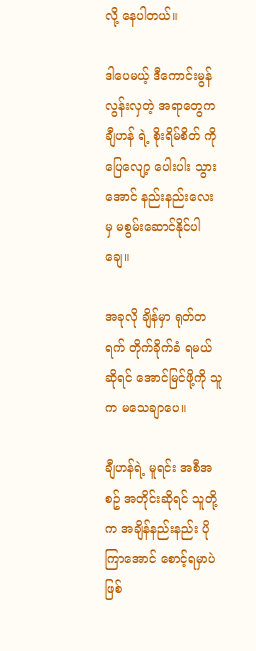လို့ နေပါတယ်။

ဒါပေမယ့် ဒီကောင်းမွန် လွန်းလှတဲ့ အရာတွေက ချီဟန် ရဲ့ စိုးရိမ်စိတ် ကို ပြေလျော့ ပေါးပါး သွားအောင် နည်းနည်းလေး မှ မစွမ်းဆောင်နိုင်ပါချေ။

အခုလို ချိန်မှာ ရုတ်တရက် တိုက်ခိုက်ခံ ရမယ်ဆိုရင် အောင်မြင်ဖို့ကို သူက မသေချာပေ။

ချီဟန်ရဲ့ မူရင်း အစီအစဥ် အတိုင်းဆိုရင် သူတို့က အချိန်နည်းနည်း ပိုကြာအောင် စောင့်ရမှာပဲ ဖြစ်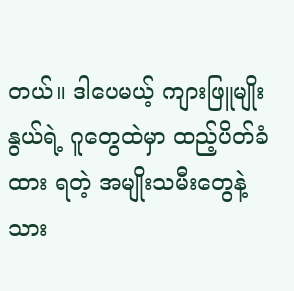တယ်။ ဒါပေမယ့် ကျားဖြူမျိုးနွယ်ရဲ့ ဂူတွေထဲမှာ ထည့်ပိတ်ခံထား ရတဲ့ အမျိုးသမီးတွေနဲ့ သား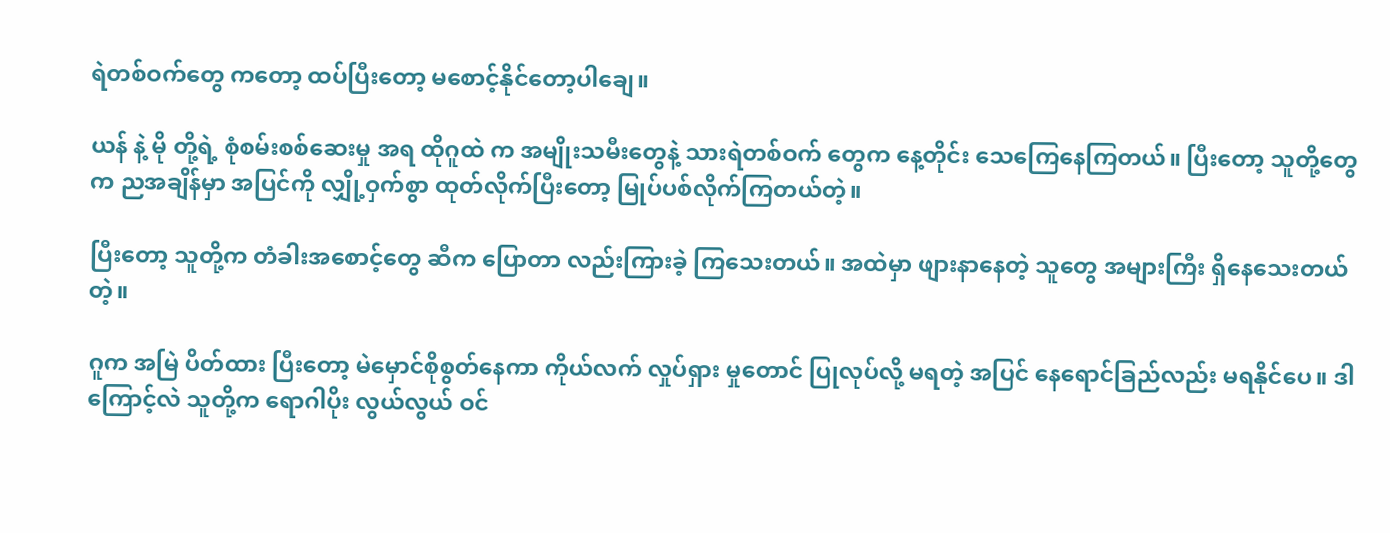ရဲတစ်ဝက်တွေ ကတော့ ထပ်ပြီးတော့ မစောင့်နိုင်တော့ပါချေ။

ယန် နဲ့ မို တို့ရဲ့ စုံစမ်းစစ်ဆေးမှု အရ ထိုဂူထဲ က အမျိုးသမီးတွေနဲ့ သားရဲတစ်ဝက် တွေက နေ့တိုင်း သေကြေနေကြတယ်။ ပြီးတော့ သူတို့တွေက ညအချိန်မှာ အပြင်ကို လျှို့ဝှက်စွာ ထုတ်လိုက်ပြီးတော့ မြုပ်ပစ်လိုက်ကြတယ်တဲ့။

ပြီးတော့ သူတို့က တံခါးအစောင့်တွေ ဆီက ပြောတာ လည်းကြားခဲ့ ကြသေးတယ်။ အထဲမှာ ဖျားနာနေတဲ့ သူတွေ အများကြီး ရှိနေသေးတယ်တဲ့။

ဂူက အမြဲ ပိတ်ထား ပြီးတော့ မဲမှောင်စိုစွတ်နေကာ ကိုယ်လက် လှုပ်ရှား မှုတောင် ပြုလုပ်လို့ မရတဲ့ အပြင် နေရောင်ခြည်လည်း မရနိုင်ပေ။ ဒါကြောင့်လဲ သူတို့က ရောဂါပိုး လွယ်လွယ် ဝင်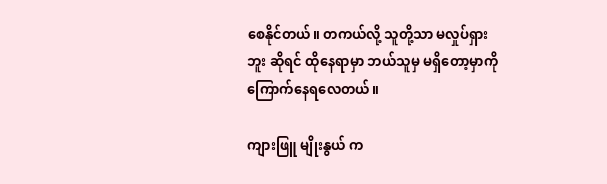စေနိုင်တယ်။ တကယ်လို့ သူတို့သာ မလှုပ်ရှား ဘူး ဆိုရင် ထိုနေရာမှာ ဘယ်သူမှ မရှိတော့မှာကို ကြောက်နေရလေတယ်။

ကျားဖြူ မျိုးနွယ် က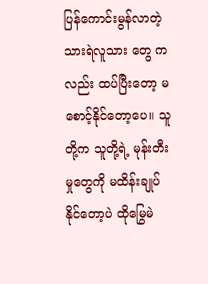ပြန်ကောင်းမွန်လာတဲ့ သားရဲလူသား တွေ ကလည်း ထပ်ပြီးတော့ မစောင့်နိုင်တော့ပေ။ သူတို့က သူတို့ရဲ့ မုန်းတီးမှုတွေကို မထိန်းချုပ်နိုင်တော့ပဲ ထိုမြွေမဲ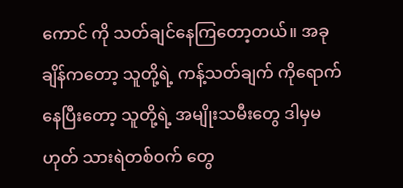ကောင် ကို သတ်ချင်နေကြတော့တယ်။ အခုချိန်ကတော့ သူတို့ရဲ့ ကန့်သတ်ချက် ကိုရောက်နေပြီးတော့ သူတို့ရဲ့ အမျိုးသမီးတွေ ဒါမှမဟုတ် သားရဲတစ်ဝက် တွေ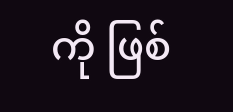ကို ဖြစ်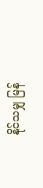နိုင်သမျှ မြန်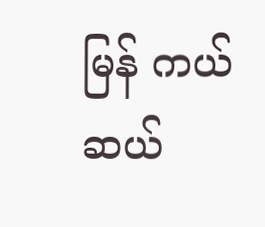မြန် ကယ်ဆယ်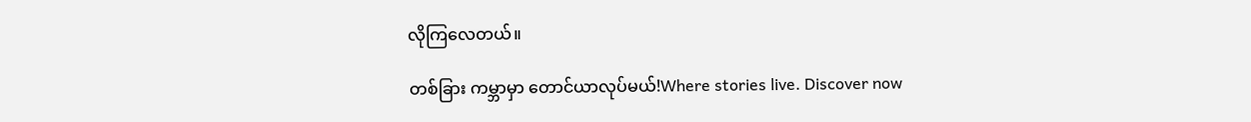လိုကြလေတယ်။

တစ်ခြား ကမ္ဘာမှာ တောင်ယာလုပ်မယ်!Where stories live. Discover now